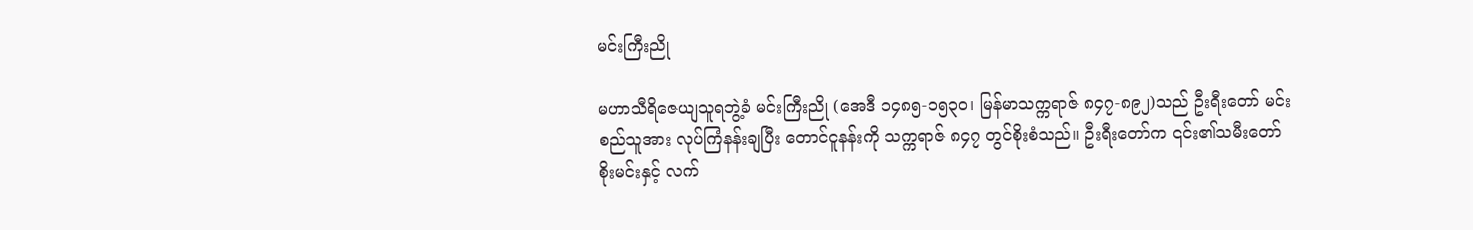မင်းကြီးညို

မဟာသီရိဇေယျသူရဘွဲ့ခံ မင်းကြီးညို (အေဒီ ၁၄၈၅-၁၅၃၀၊ မြန်မာသက္ကရာဇ် ၈၄၇-၈၉၂)သည် ဦးရီးတော် မင်းစည်သူအား လုပ်ကြံနန်းချပြီး တောင်ငူနန်းကို သက္ကရာဇ် ၈၄၇ တွင်စိုးစံသည်။ ဦးရီးတော်က ၎င်း၏သမီးတော် စိုးမင်းနှင့် လက်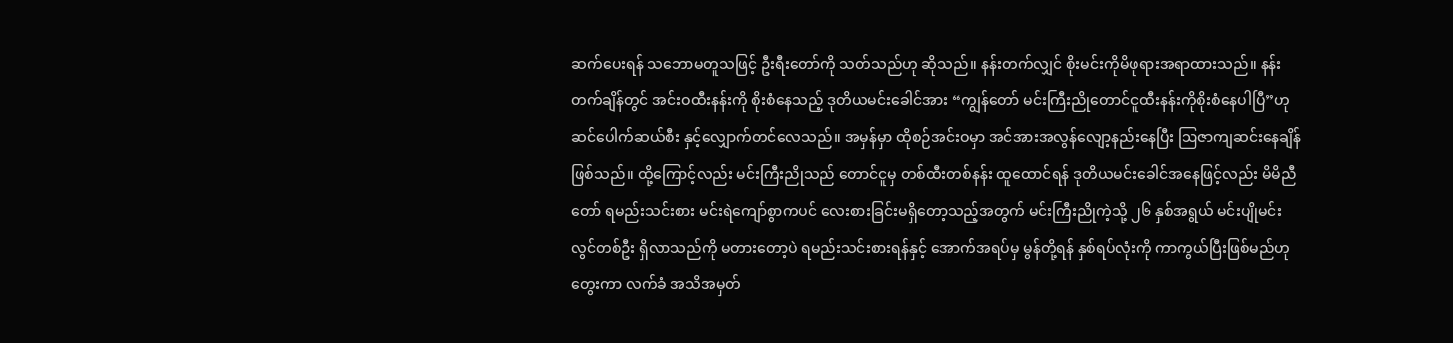ဆက်ပေးရန် သဘောမတူသဖြင့် ဦးရီးတော်ကို သတ်သည်ဟု ဆိုသည်။ နန်းတက်လျှင် စိုးမင်းကိုမိဖုရားအရာထားသည်။ နန်းတက်ချိန်တွင် အင်းဝထီးနန်းကို စိုးစံနေသည့် ဒုတိယမင်းခေါင်အား “ကျွန်တော် မင်းကြီးညိုတောင်ငူထီးနန်းကိုစိုးစံနေပါပြီ”ဟု ဆင်ပေါက်ဆယ်စီး နှင့်လျှောက်တင်လေသည်။ အမှန်မှာ ထိုစဉ်အင်းဝမှာ အင်အားအလွန်လျော့နည်းနေပြီး ဩဇာကျဆင်းနေချိန်ဖြစ်သည်။ ထို့ကြောင့်လည်း မင်းကြီးညိုသည် တောင်ငူမှ တစ်ထီးတစ်နန်း ထူထောင်ရန် ဒုတိယမင်းခေါင်အနေဖြင့်လည်း မိမိညီတော် ရမည်းသင်းစား မင်းရဲကျော်စွာကပင် လေးစားခြင်းမရှိတော့သည့်အတွက် မင်းကြီးညိုကဲ့သို့ ၂၆ နှစ်အရွယ် မင်းပျိုမင်းလွင်တစ်ဦး ရှိလာသည်ကို မတားတော့ပဲ ရမည်းသင်းစားရန်နှင့် အောက်အရပ်မှ မွန်တို့ရန် နှစ်ရပ်လုံးကို ကာကွယ်ပြီးဖြစ်မည်ဟု တွေးကာ လက်ခံ အသိအမှတ်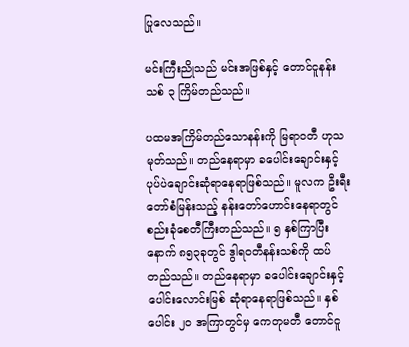ပြုလေသည်။

မင်းကြီးညိုသည် မင်းအဖြစ်နှင့် တောင်ငူနန်းသစ် ၃ ကြိမ်တည်သည်။

ပထမအကြိမ်တည်သောနန်းကို မြရာဝတီ ဟုသမုတ်သည်။ တည်နေရာမှာ ခပေါင်းချောင်းနှင့် ပုပ်ပဲချောင်းဆုံရာနေရာဖြစ်သည်။ မူလက ဦးရီးတော်စံမြန်းသည့် နန်းတော်ဟောင်းနေရာတွင် စည်းခုံစေတီကြီးတည်သည်။ ၅ နှစ်ကြာပြီးနောက် ၈၅၃ခုတွင် ဒွါရဝတီနန်းသစ်ကို ထပ်တည်သည်။ တည်နေရာမှာ ခပေါင်းချောင်းနှင့် ပေါင်းလောင်းမြစ် ဆုံရာနေရာဖြစ်သည်။ နှစ်ပေါင်း ၂၀ အကြာတွင်မှ ကေတုမတီ တောင်ငူ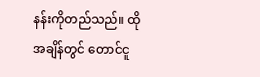နန်းကိုတည်သည်။ ထိုအချိန်တွင် တောင်ငူ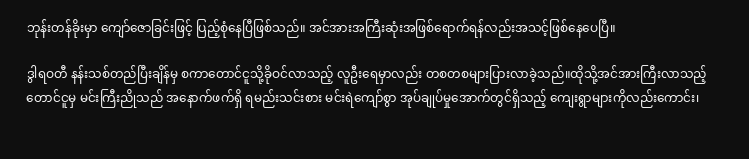ဘုန်းတန်ခိုးမှာ ကျော်ဇောခြင်းဖြင့် ပြည့်စုံနေပြီဖြစ်သည်။ အင်အားအကြီးဆုံးအဖြစ်ရောက်ရန်လည်းအသင့်ဖြစ်နေပေပြီ။

ဒွါရဝတီ နန်းသစ်တည်ပြီးချိန်မှ စကာတောင်ငူသို့ခိုဝင်လာသည့် လူဦးရေမှာလည်း တစတစများပြားလာခဲ့သည်။ထိုသို့အင်အားကြီးလာသည့် တောင်ငူမှ မင်းကြီးညိုသည် အနောက်ဖက်ရှိ ရမည်းသင်းစား မင်းရဲကျော်စွာ အုပ်ချုပ်မှုအောက်တွင်ရှိသည့် ကျေးရွာများကိုလည်းကောင်း၊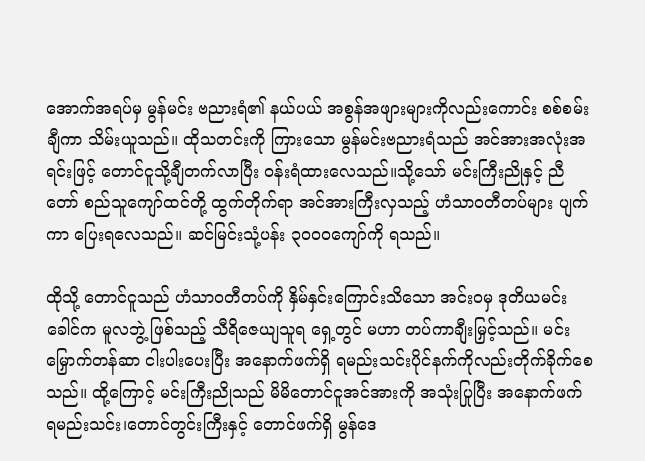အောက်အရပ်မှ မွန်မင်း ဗညားရံ၏ နယ်ပယ် အစွန်အဖျားများကိုလည်းကောင်း စစ်စမ်းချီကာ သိမ်းယူသည်။ ထိုသတင်းကို ကြားသော မွန်မင်းဗညားရံသည် အင်အားအလုံးအရင်းဖြင့် တောင်ငူသို့ချီတက်လာပြီး ဝန်းရံထားလေသည်။သို့သော် မင်းကြီးညိုနှင့် ညီတော် စည်သူကျော်ထင်တို့ ထွက်တိုက်ရာ အင်အားကြီးလှသည့် ဟံသာဝတီတပ်များ ပျက်ကာ ပြေးရလေသည်။ ဆင်မြင်းသုံ့ပန်း ၃၀ဝ၀ကျော်ကို ရသည်။

ထိုသို့ တောင်ငူသည် ဟံသာဝတီတပ်ကို နှိမ်နှင်းကြောင်းသိသော အင်းဝမှ ဒုတိယမင်းခေါင်က မူလဘွဲ့ ဖြစ်သည့် သီရိဇေယျသူရ ရှေ့တွင် မဟာ တပ်ကာချီးမြှင့်သည်။ မင်းမြှောက်တန်ဆာ ငါးပါးပေးပြီး အနောက်ဖက်ရှိ ရမည်းသင်းပိုင်နက်ကိုလည်းတိုက်ခိုက်စေသည်။ ထို့ကြောင့် မင်းကြီးညိုသည် မိမိတောင်ငူအင်အားကို အသုံးပြုပြီး အနောက်ဖက် ရမည်းသင်း၊တောင်တွင်းကြီးနှင့် တောင်ဖက်ရှိ မွန်ဒေ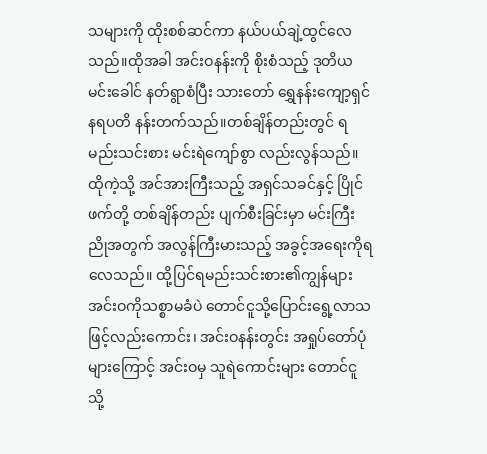သများကို ထိုးစစ်ဆင်ကာ နယ်ပယ်ချဲ့ထွင်လေသည်။ထိုအခါ အင်းဝနန်းကို စိုးစံသည့် ဒုတိယမင်းခေါင် နတ်ရွာစံပြီး သားတော် ရွှေနန်းကျော့ရှင် နရပတိ နန်းတက်သည်။တစ်ချိန်တည်းတွင် ရမည်းသင်းစား မင်းရဲကျော်စွာ လည်းလွန်သည်။ ထိုကဲ့သို့ အင်အားကြီးသည့် အရှင်သခင်နှင့် ပြိုင်ဖက်တို့ တစ်ချိန်တည်း ပျက်စီးခြင်းမှာ မင်းကြီးညိုအတွက် အလွန်ကြီးမားသည့် အခွင့်အရေးကိုရလေသည်။ ထို့ပြင်ရမည်းသင်းစား၏ကျွန်များ အင်းဝကိုသစ္စာမခံပဲ တောင်ငူသို့ပြောင်းရွေ့လာသဖြင့်လည်းကောင်း၊ အင်းဝနန်းတွင်း အရှုပ်တော်ပုံများကြောင့် အင်းဝမှ သူရဲကောင်းများ တောင်ငူသို့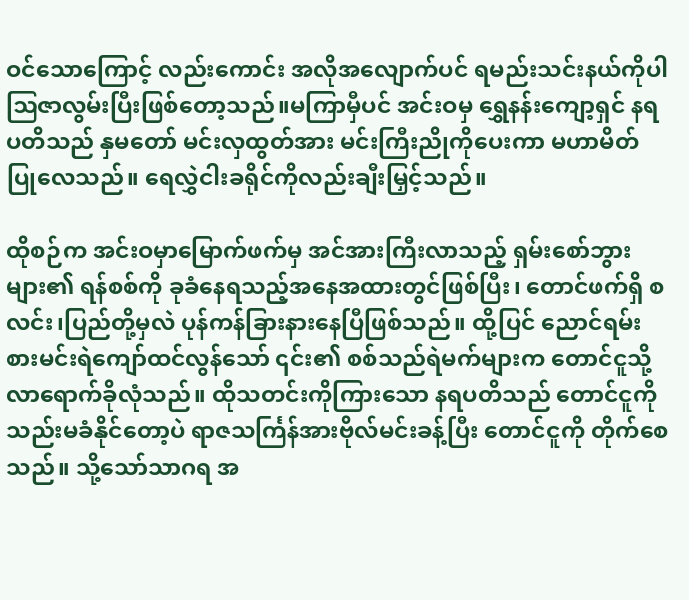ဝင်သောကြောင့် လည်းကောင်း အလိုအလျောက်ပင် ရမည်းသင်းနယ်ကိုပါ ဩဇာလွမ်းပြီးဖြစ်တော့သည်။မကြာမှီပင် အင်းဝမှ ရွှေနန်းကျော့ရှင် နရပတိသည် နှမတော် မင်းလှထွတ်အား မင်းကြီးညိုကိုပေးကာ မဟာမိတ် ပြုလေသည်။ ရေလွှဲငါးခရိုင်ကိုလည်းချီးမြှင့်သည်။

ထိုစဉ်က အင်းဝမှာမြောက်ဖက်မှ အင်အားကြီးလာသည့် ရှမ်းစော်ဘွားများ၏ ရန်စစ်ကို ခုခံနေရသည့်အနေအထားတွင်ဖြစ်ပြီး၊ တောင်ဖက်ရှိ စလင်း၊ပြည်တို့မှလဲ ပုန်ကန်ခြားနားနေပြီဖြစ်သည်။ ထို့ပြင် ညောင်ရမ်းစားမင်းရဲကျော်ထင်လွန်သော် ၎င်း၏ စစ်သည်ရဲမက်များက တောင်ငူသို့လာရောက်ခိုလုံသည်။ ထိုသတင်းကိုကြားသော နရပတိသည် တောင်ငူကို သည်းမခံနိုင်တော့ပဲ ရာဇသင်္ကြန်အားဗိုလ်မင်းခန့်ပြီး တောင်ငူကို တိုက်စေသည်။ သို့သော်သာဂရ အ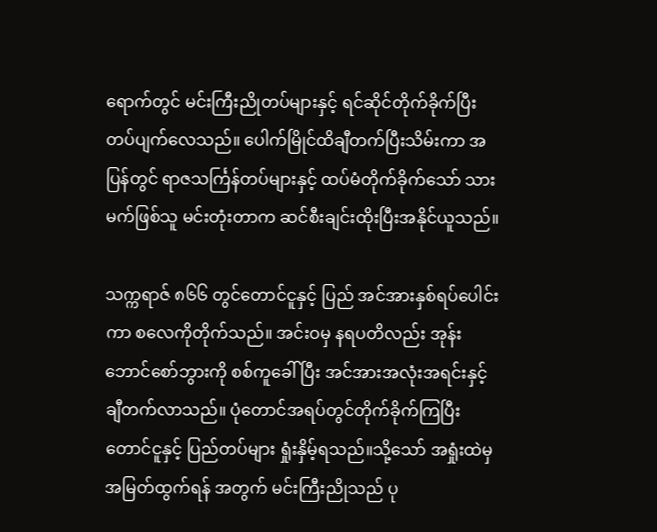ရောက်တွင် မင်းကြီးညိုတပ်များနှင့် ရင်ဆိုင်တိုက်ခိုက်ပြီး တပ်ပျက်လေသည်။ ပေါက်မြိုင်ထိချီတက်ပြီးသိမ်းကာ အပြန်တွင် ရာဇသင်္ကြန်တပ်များနှင့် ထပ်မံတိုက်ခိုက်သော် သားမက်ဖြစ်သူ မင်းတုံးတာက ဆင်စီးချင်းထိုးပြီးအနိုင်ယူသည်။

သက္ကရာဇ် ၈၆၆ တွင်တောင်ငူနှင့် ပြည် အင်အားနှစ်ရပ်ပေါင်းကာ စလေကိုတိုက်သည်။ အင်းဝမှ နရပတိလည်း အုန်းဘောင်စော်ဘွားကို စစ်ကူခေါ်ပြီး အင်အားအလုံးအရင်းနှင့်ချီတက်လာသည်။ ပုံတောင်အရပ်တွင်တိုက်ခိုက်ကြပြီး တောင်ငူနှင့် ပြည်တပ်များ ရှုံးနှိမ့်ရသည်။သို့သော် အရှုံးထဲမှ အမြတ်ထွက်ရန် အတွက် မင်းကြီးညိုသည် ပု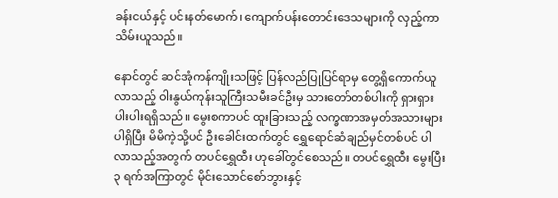ခန်းငယ်နှင့် ပင်းနတ်မောက်၊ ကျောက်ပန်းတောင်းဒေသများကို လှည့်ကာသိမ်းယူသည်။

နောင်တွင် ဆင်အုံကန်ကျိုးသဖြင့် ပြန်လည်ပြုပြင်ရာမှ တွေ့ရှိကောက်ယူလာသည့် ဝါးနွယ်ကုန်းသူကြီးသမီးခင်ဦးမှ သားတော်တစ်ပါးကို ရှားရှားပါးပါးရရှိသည်။ မွေးစကာပင် ထူးခြားသည့် လက္ခဏာအမှတ်အသားများပါရှိပြီး မိမိကဲ့သို့ပင် ဦးခေါင်းထက်တွင် ရွှေရောင်ဆံချည်မှင်တစ်ပင် ပါလာသည့်အတွက် တပင်ရွှေထီး ဟုခေါ်တွင်စေသည်။ တပင်ရွှေထီး မွေးပြီး ၃ ရက်အကြာတွင် မိုင်းသောင်စော်ဘွားနှင့်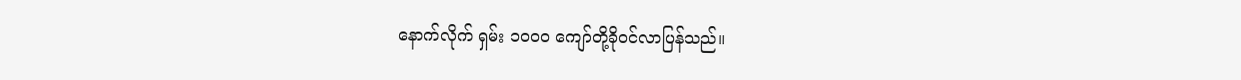နောက်လိုက် ရှမ်း ၁၀ဝ၀ ကျော်တို့ခိုဝင်လာပြန်သည်။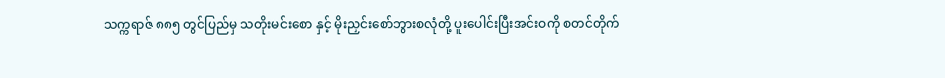သက္ကရာဇ် ၈၈၅ တွင်ပြည်မှ သတိုးမင်းစော နှင့် မိုးညှင်းစော်ဘွားစလုံတို့ ပူးပေါင်းပြီးအင်းဝကို စတင်တိုက်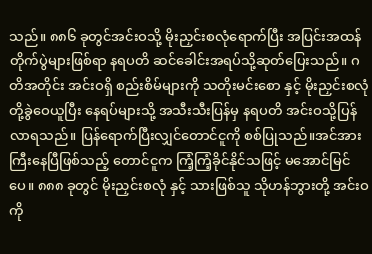သည်။ ၈၈၆ ခုတွင်အင်းဝသို့ မိုးညှင်းစလုံရောက်ပြီး အပြင်းအထန်တိုက်ပွဲများဖြစ်ရာ နရပတိ ဆင်ခေါင်းအရပ်သို့ဆုတ်ပြေးသည်။ ဂတိအတိုင်း အင်းဝရှိ စည်းစိမ်များကို သတိုးမင်းစော နှင့် မိုးညှင်းစလုံတို့ခွဲဝေယူပြီး နေရပ်များသို့ အသီးသီးပြန်မှ နရပတိ အင်းဝသို့ပြန်လာရသည်။ ပြန်ရောက်ပြီးလျှင်တောင်ငူကို စစ်ပြုသည်။အင်အားကြီးနေပြီဖြစ်သည့် တောင်ငူက ကြံ့ကြံ့ခိုင်နိုင်သဖြင့် မအောင်မြင်ပေ။ ၈၈၈ ခုတွင် မိုးညှင်းစလုံ နှင့် သားဖြစ်သူ သိုဟန်ဘွားတို့ အင်းဝကို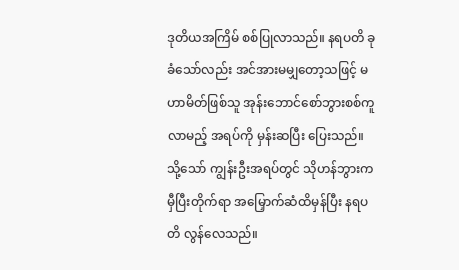ဒုတိယအကြိမ် စစ်ပြုလာသည်။ နရပတိ ခုခံသော်လည်း အင်အားမမျှတော့သဖြင့် မဟာမိတ်ဖြစ်သူ အုန်းဘောင်စော်ဘွားစစ်ကူ လာမည့် အရပ်ကို မှန်းဆပြီး ပြေးသည်။ သို့သော် ကျွန်းဦးအရပ်တွင် သိုဟန်ဘွားက မှီပြီးတိုက်ရာ အမြှောက်ဆံထိမှန်ပြီး နရပတိ လွန်လေသည်။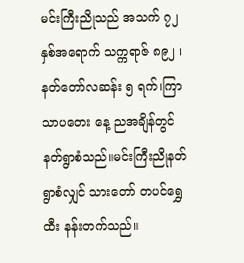မင်းကြီးညိုသည် အသက် ၇၂ နှစ်အရောက် သက္ကရာဇ် ၈၉၂ ၊နတ်တော်လဆန်း ၅ ရက်၊ကြာသာပတေး နေ့ ညအချိန်တွင် နတ်ရွာစံသည်။မင်းကြီးညိုနတ်ရွာစံလျှင် သားတော် တပင်ရွှေထီး နန်းတက်သည်။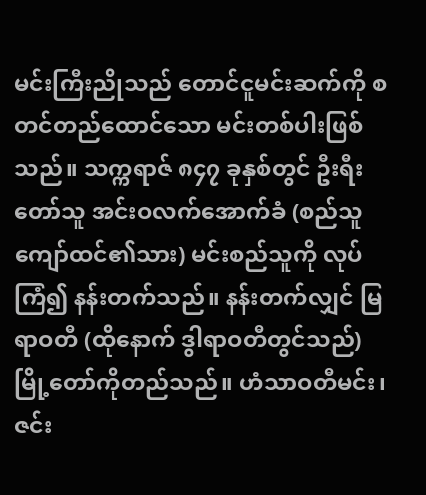မင်းကြီးညိုသည် တောင်ငူမင်းဆက်ကို စတင်တည်ထောင်သော မင်းတစ်ပါးဖြစ်သည်။ သက္ကရာဇ် ၈၄၇ ခုနှစ်တွင် ဦးရီးတော်သူ အင်းဝလက်အောက်ခံ (စည်သူကျော်ထင်၏သား) မင်းစည်သူကို လုပ်ကြံ၍ နန်းတက်သည်။ နန်းတက်လျှင် မြရာဝတီ (ထိုနောက် ဒွါရာဝတီတွင်သည်) မြို့တော်ကိုတည်သည်။ ဟံသာဝတီမင်း၊ ဇင်း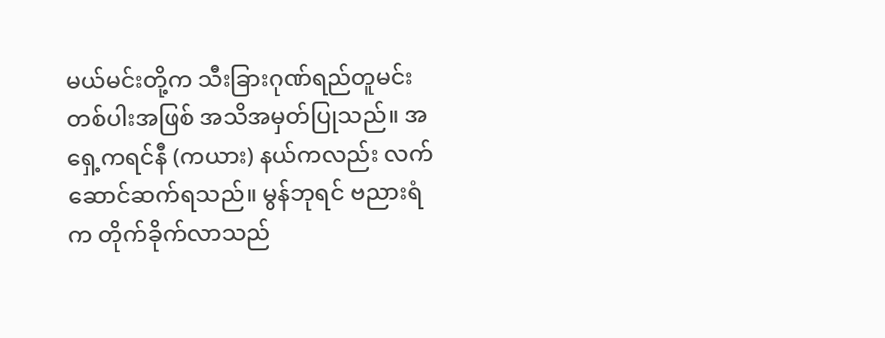မယ်မင်းတို့က သီးခြားဂုဏ်ရည်တူမင်း တစ်ပါးအဖြစ် အသိအမှတ်ပြုသည်။ အရှေ့ကရင်နီ (ကယား) နယ်ကလည်း လက်ဆောင်ဆက်ရသည်။ မွန်ဘုရင် ဗညားရံက တိုက်ခိုက်လာသည်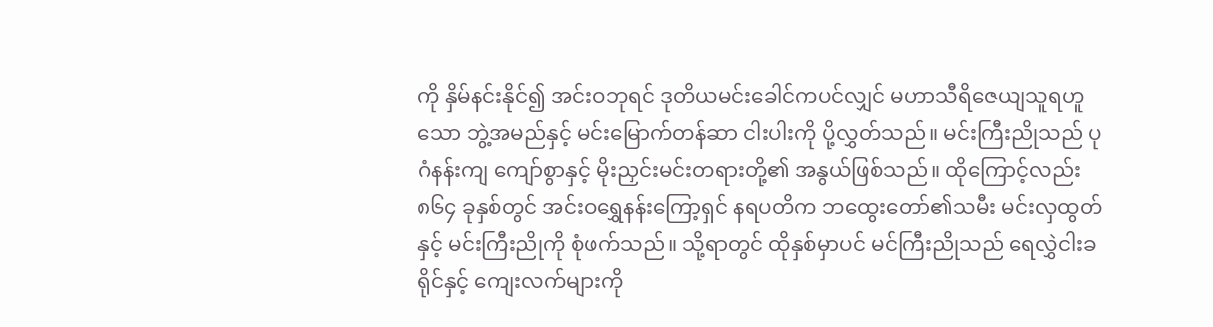ကို နှိမ်နင်းနိုင်၍ အင်းဝဘုရင် ဒုတိယမင်းခေါင်ကပင်လျှင် မဟာသီရိဇေယျသူရဟူသော ဘွဲ့အမည်နှင့် မင်းမြောက်တန်ဆာ ငါးပါးကို ပို့လွှတ်သည်။ မင်းကြီးညိုသည် ပုဂံနန်းကျ ကျော်စွာနှင့် မိုးညှင်းမင်းတရားတို့၏ အနွယ်ဖြစ်သည်။ ထိုကြောင့်လည်း ၈၆၄ ခုနှစ်တွင် အင်းဝရွှေနန်းကြော့ရှင် နရပတိက ဘထွေးတော်၏သမီး မင်းလှထွတ်နှင့် မင်းကြီးညိုကို စုံဖက်သည်။ သို့ရာတွင် ထိုနှစ်မှာပင် မင်ကြီးညိုသည် ရေလွှဲငါးခရိုင်နှင့် ကျေးလက်များကို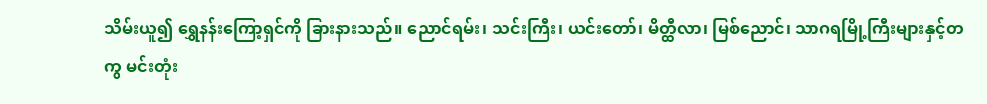သိမ်းယူ၍ ရွှေနန်းကြော့ရှင်ကို ခြားနားသည်။ ညောင်ရမ်း၊ သင်းကြီး၊ ယင်းတော်၊ မိတ္ထီလာ၊ မြစ်ညောင်၊ သာဂရမြို့ကြီးများနှင့်တကွ မင်းတုံး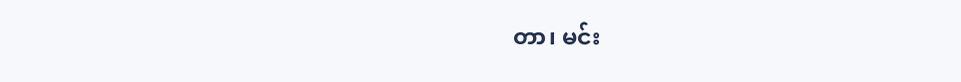တာ၊ မင်း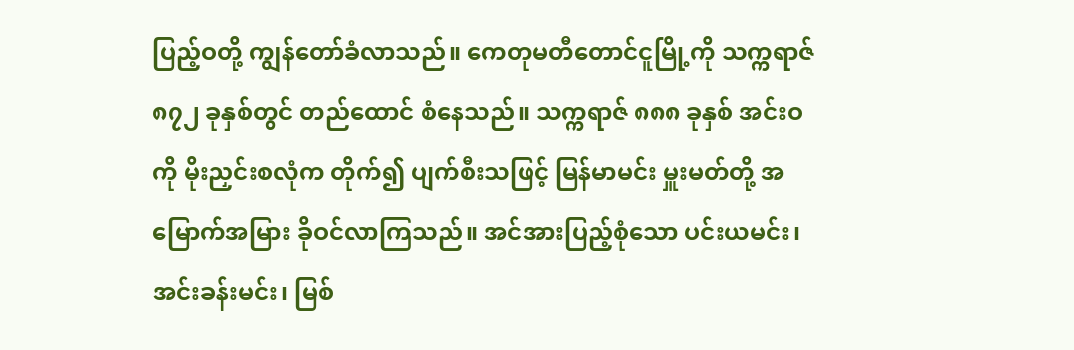ပြည့်ဝတို့ ကျွန်တော်ခံလာသည်။ ကေတုမတီတောင်ငူမြို့ကို သက္ကရာဇ် ၈၇၂ ခုနှစ်တွင် တည်ထောင် စံနေသည်။ သက္ကရာဇ် ၈၈၈ ခုနှစ် အင်းဝကို မိုးညှင်းစလုံက တိုက်၍ ပျက်စီးသဖြင့် မြန်မာမင်း မှူးမတ်တို့ အမြောက်အမြား ခိုဝင်လာကြသည်။ အင်အားပြည့်စုံသော ပင်းယမင်း၊ အင်းခန်းမင်း၊ မြစ်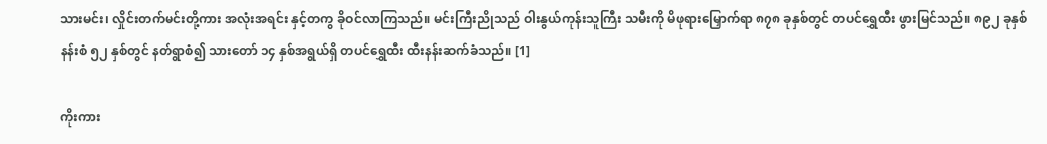သားမင်း၊ လှိုင်းတက်မင်းတို့ကား အလုံးအရင်း နှင့်တကွ ခိုဝင်လာကြသည်။ မင်းကြီးညိုသည် ဝါးနွယ်ကုန်းသူကြီး သမီးကို မိဖုရားမြှောက်ရာ ၈၇၈ ခုနှစ်တွင် တပင်ရွှေထီး ဖွားမြင်သည်။ ၈၉၂ ခုနှစ် နန်းစံ ၅၂ နှစ်တွင် နတ်ရွာစံ၍ သားတော် ၁၄ နှစ်အရွယ်ရှိ တပင်ရွှေထီး ထီးနန်းဆက်ခံသည်။ [1]

ကိုးကား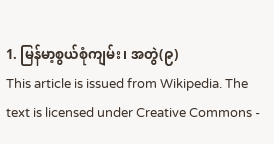1. မြန်မာ့စွယ်စုံကျမ်း၊ အတွဲ(၉)
This article is issued from Wikipedia. The text is licensed under Creative Commons -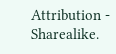Attribution - Sharealike.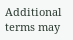Additional terms may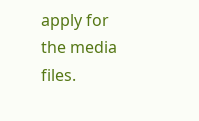apply for the media files.